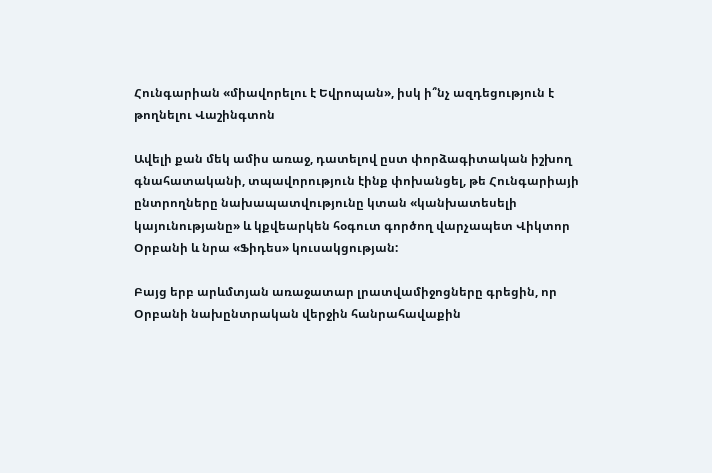Հունգարիան «միավորելու է Եվրոպան», իսկ ի՞նչ ազդեցություն է թողնելու Վաշինգտոն

Ավելի քան մեկ ամիս առաջ, դատելով ըստ փորձագիտական իշխող գնահատականի, տպավորություն էինք փոխանցել, թե Հունգարիայի ընտրողները նախապատվությունը կտան «կանխատեսելի կայունությանը» և կքվեարկեն հօգուտ գործող վարչապետ Վիկտոր Օրբանի և նրա «Ֆիդես» կուսակցության:

Բայց երբ արևմտյան առաջատար լրատվամիջոցները գրեցին, որ Օրբանի նախընտրական վերջին հանրահավաքին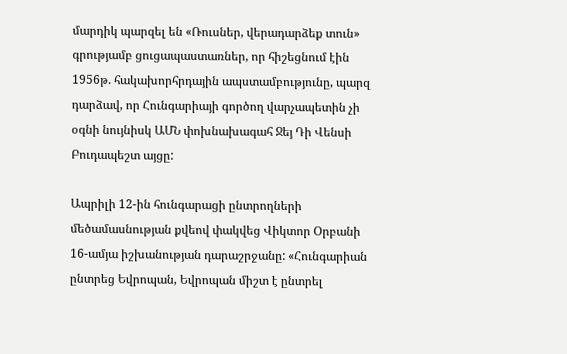մարդիկ պարզել են «Ռուսներ, վերադարձեք տուն» գրությամբ ցուցապաստառներ, որ հիշեցնում էին 1956թ. հակախորհրդային ապստամբությունը, պարզ դարձավ, որ Հունգարիայի գործող վարչապետին չի օգնի նույնիսկ ԱՄՆ փոխնախագահ Ջեյ Դի Վենսի Բուդապեշտ այցը:

Ապրիլի 12-ին հունգարացի ընտրողների մեծամասնության քվեով փակվեց Վիկտոր Օրբանի 16-ամյա իշխանության դարաշրջանը: «Հունգարիան ընտրեց Եվրոպան, Եվրոպան միշտ է ընտրել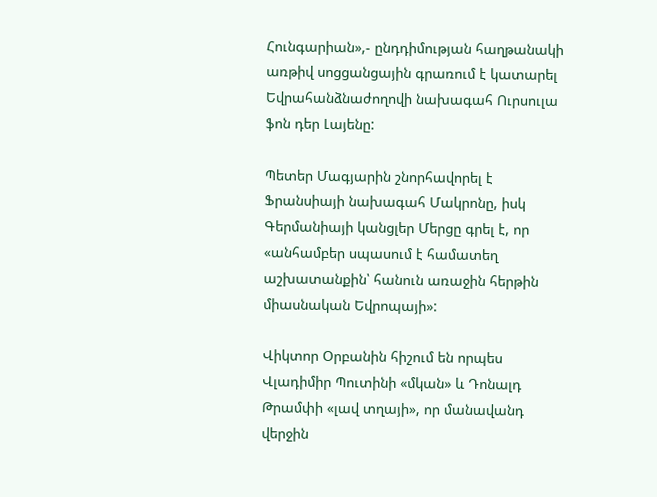Հունգարիան»,- ընդդիմության հաղթանակի առթիվ սոցցանցային գրառում է կատարել Եվրահանձնաժողովի նախագահ Ուրսուլա ֆոն դեր Լայենը:

Պետեր Մագյարին շնորհավորել է Ֆրանսիայի նախագահ Մակրոնը, իսկ Գերմանիայի կանցլեր Մերցը գրել է, որ «անհամբեր սպասում է համատեղ աշխատանքին՝ հանուն առաջին հերթին միասնական Եվրոպայի»:

Վիկտոր Օրբանին հիշում են որպես Վլադիմիր Պուտինի «մկան» և Դոնալդ Թրամփի «լավ տղայի», որ մանավանդ վերջին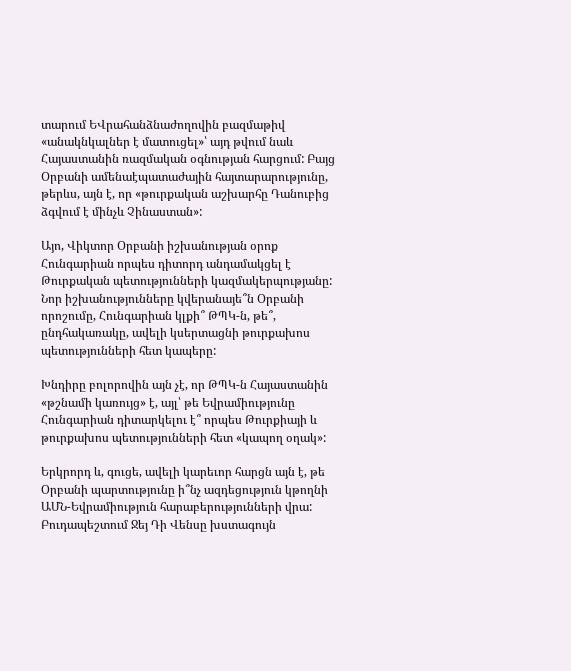տարում ԵՎրահանձնաժողովին բազմաթիվ «անակնկալներ է մատուցել»՝ այդ թվում նաև Հայաստանին ռազմական օգնության հարցում: Բայց Օրբանի ամենաէպատաժային հայտարարությունը, թերևս, այն է, որ «թուրքական աշխարհը Դանուբից ձգվում է մինչև Չինաստան»:

Այո, Վիկտոր Օրբանի իշխանության օրոք Հունգարիան որպես դիտորդ անդամակցել է Թուրքական պետությունների կազմակերպությանը: Նոր իշխանությունները կվերանայե՞ն Օրբանի որոշումը, Հունգարիան կլքի՞ ԹՊԿ-ն, թե՞, ընդհակառակը, ավելի կսերտացնի թուրքախոս պետությունների հետ կապերը:

Խնդիրը բոլորովին այն չէ, որ ԹՊԿ-ն Հայաստանին «թշնամի կառույց» է, այլ՝ թե Եվրամիությունը Հունգարիան դիտարկելու է՞ որպես Թուրքիայի և թուրքախոս պետությունների հետ «կապող օղակ»:

Երկրորդ և, գուցե, ավելի կարեւոր հարցն այն է, թե Օրբանի պարտությունը ի՞նչ ազդեցություն կթողնի ԱՄՆ-Եվրամիություն հարաբերությունների վրա: Բուդապեշտում Ջեյ Դի Վենսը խստագույն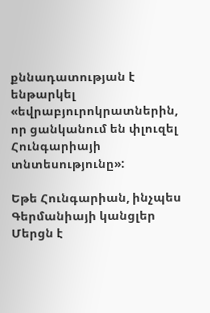քննադատության է ենթարկել «եվրաբյուրոկրատներին, որ ցանկանում են փլուզել Հունգարիայի տնտեսությունը»:

Եթե Հունգարիան, ինչպես Գերմանիայի կանցլեր Մերցն է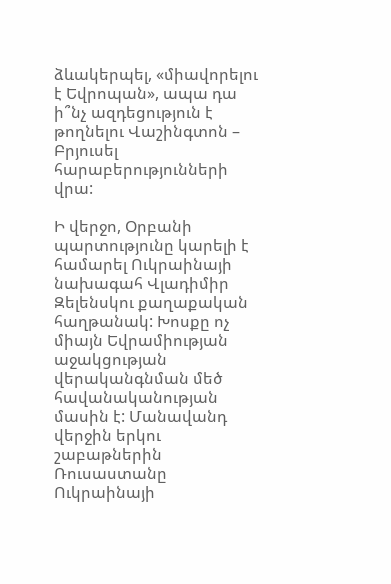ձևակերպել, «միավորելու է Եվրոպան», ապա դա ի՞նչ ազդեցություն է թողնելու Վաշինգտոն – Բրյուսել հարաբերությունների վրա:

Ի վերջո, Օրբանի պարտությունը կարելի է համարել Ուկրաինայի նախագահ Վլադիմիր Զելենսկու քաղաքական հաղթանակ: Խոսքը ոչ միայն Եվրամիության աջակցության վերականգնման մեծ հավանականության մասին է: Մանավանդ վերջին երկու շաբաթներին Ռուսաստանը Ուկրաինայի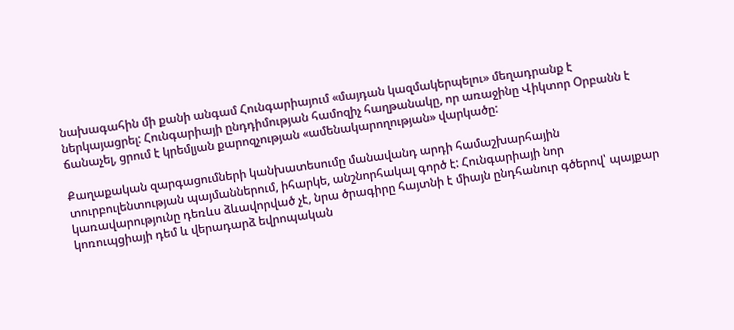նախագահին մի քանի անգամ Հունգարիայում «մայդան կազմակերպելու» մեղադրանք է ներկայացրել: Հունգարիայի ընդդիմության համոզիչ հաղթանակը, որ առաջինը Վիկտոր Օրբանն է ճանաչել, ցրում է կրեմլյան քարոզչության «ամենակարողության» վարկածը:

Քաղաքական զարգացումների կանխատեսումը մանավանդ արդի համաշխարհային տուրբուլենտության պայմաններում, իհարկե, անշնորհակալ գործ է: Հունգարիայի նոր կառավարությունը դեռևս ձևավորված չէ, նրա ծրագիրը հայտնի է միայն ընդհանուր գծերով՝ պայքար կոռուպցիայի դեմ և վերադարձ եվրոպական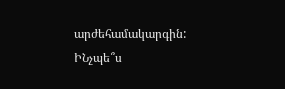արժեհամակարգին: ԻՆչպե՞ս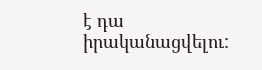է դա իրականացվելու: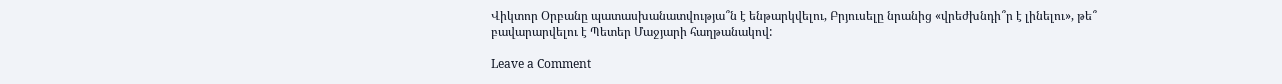Վիկտոր Օրբանը պատասխանատվությա՞ն է ենթարկվելու, Բրյուսելը նրանից «վրեժխնդի՞ր է լինելու», թե՞ բավարարվելու է Պետեր Մաջյարի հաղթանակով:

Leave a Comment